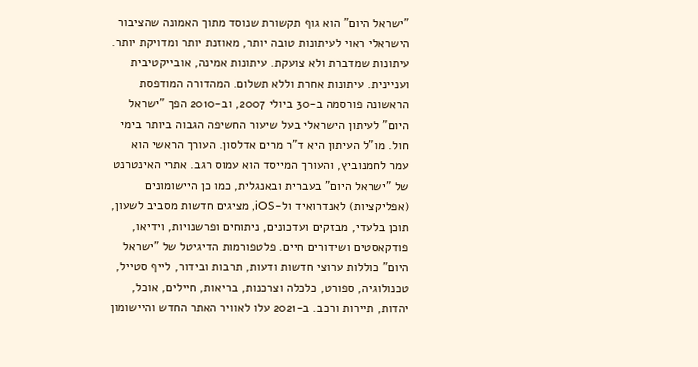"ישראל היום" הוא גוף תקשורת שנוסד מתוך האמונה שהציבור הישראלי ראוי לעיתונות טובה יותר, מאוזנת יותר ומדויקת יותר. עיתונות שמדברת ולא צועקת. עיתונות אמינה, אובייקטיבית ועניינית. עיתונות אחרת וללא תשלום. המהדורה המודפסת הראשונה פורסמה ב-30 ביולי 2007, וב-2010 הפך "ישראל היום" לעיתון הישראלי בעל שיעור החשיפה הגבוה ביותר בימי חול. מו"ל העיתון היא ד"ר מרים אדלסון. העורך הראשי הוא עמר לחמנוביץ, והעורך המייסד הוא עמוס רגב. אתרי האינטרנט של "ישראל היום" בעברית ובאנגלית, כמו כן היישומונים (אפליקציות) לאנדרואיד ול-iOS, מציגים חדשות מסביב לשעון, תוכן בלעדי, מבזקים ועדכונים, ניתוחים ופרשנויות, וידיאו, פודקאסטים ושידורים חיים. פלטפורמות הדיגיטל של "ישראל היום" כוללות ערוצי חדשות ודעות, תרבות ובידור, לייף סטייל, טכנולוגיה, ספורט, כלכלה וצרכנות, בריאות, חיילים, אוכל, יהדות, תיירות ורכב. ב-2021 עלו לאוויר האתר החדש והיישומון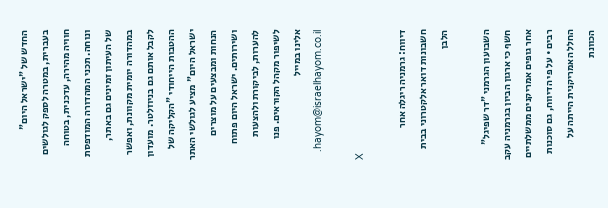החדש של "ישראל היום" בעברית, במטרה לספק לגולשים חוויה מהירה, עדכנית, בטוחה ונוחה. תכני המהדורה המודפסת של העיתון זמינים גם באתר, במהדורה יומית מקוונת, ואפשר לקבל אותם גם בניוזלטר. מועדון ההטבות הייחודי "הקליקה של ישראל היום" מציע לגולשי האתר הנחות ומבצעים על מוצרים ושירותים. ישראל היום פתוח להערות, לביקורת ולהצעות לשיפור מקהל הקוראים. פנו אלינו במייל hayom@israelhayom.co.il.

X

דיווח: גרמניה ריגלה אחר חשבונות דואר אלקטרוני בבית הלבן

השבועון הגרמני "דר שפיגל" חשף כי ארגון הביון בגרמניה עקב אחר גופים אמריקנים ממשלתיים רבים • על פי הדיווח, גם סוכנות החלל האמריקנית הייתה על הכוונת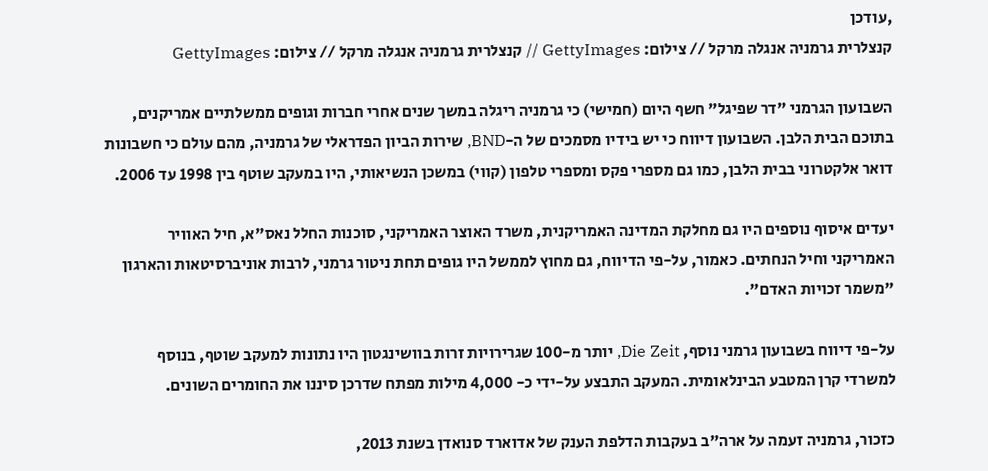,עודכן
קנצלרית גרמניה אנגלה מרקל // צילום: GettyImages // קנצלרית גרמניה אנגלה מרקל // צילום: GettyImages

השבועון הגרמני "דר שפיגל" חשף היום (חמישי) כי גרמניה ריגלה במשך שנים אחרי חברות וגופים ממשלתיים אמריקנים, בתוכם הבית הלבן. השבועון דיווח כי יש בידיו מסמכים של ה-BND, שירות הביון הפדראלי של גרמניה, מהם עולם כי חשבונות דואר אלקטרוני בבית הלבן, כמו גם מספרי פקס ומספרי טלפון (קווי) במשכן הנשיאותי, היו במעקב שוטף בין 1998 עד 2006.

יעדים איסוף נוספים היו גם מחלקת המדינה האמריקנית, משרד האוצר האמריקני, סוכנות החלל נאס"א, חיל האוויר האמריקני וחיל הנחתים. כאמור, על-פי הדיווח, גם מחוץ לממשל היו גופים תחת ניטור גרמני, לרבות אוניברסיטאות והארגון "משמר זכויות האדם".

על-פי דיווח בשבועון גרמני נוסף, Die Zeit, יותר מ-100 שגרירויות זרות בוושינגטון היו נתונות למעקב שוטף, בנוסף למשרדי קרן המטבע הבינלאומית. המעקב התבצע על-ידי כ- 4,000 מילות מפתח שדרכן סיננו את החומרים השונים.

כזכור, גרמניה זעמה על ארה"ב בעקבות הדלפת הענק של אדוארד סנואדן בשנת 2013,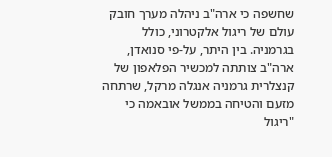שחשפה כי ארה"ב ניהלה מערך חובק עולם של ריגול אלקטרוני, כולל בגרמניה. בין היתר, על-פי סנואדן, ארה"ב צותתה למכשיר הפלאפון של קנצלרית גרמניה אנגלה מרקל, שרתחה מזעם והטיחה בממשל אובאמה כי "ריגול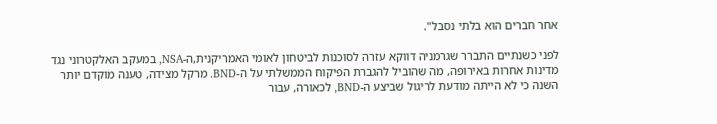אחר חברים הוא בלתי נסבל".

לפני כשנתיים התברר שגרמניה דווקא עזרה לסוכנות לביטחון לאומי האמריקנית,ה-NSA, במעקב האלקטרוני נגד מדינות אחרות באירופה, מה שהוביל להגברת הפיקוח הממשלתי על ה-BND. מרקל מצידה, טענה מוקדם יותר השנה כי לא הייתה מודעת לריגול שביצע ה-BND, לכאורה, עבור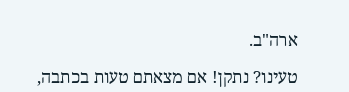ארה"ב.

טעינו? נתקן! אם מצאתם טעות בכתבה,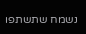נשמח שתשתפו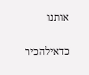אותנו

כדאילהכיר